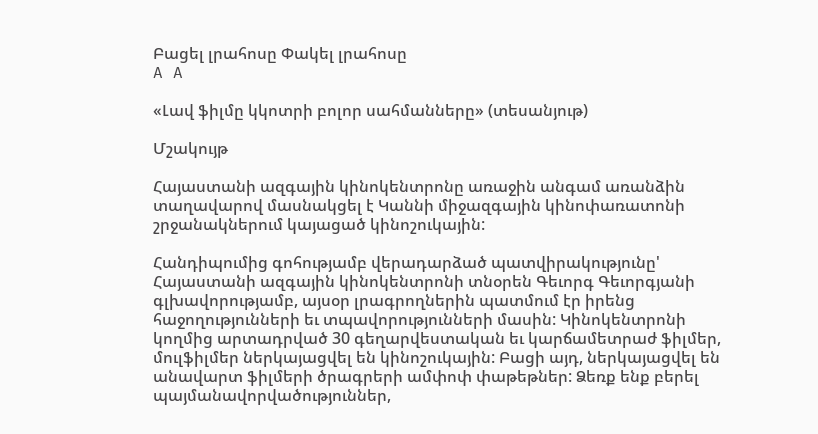Բացել լրահոսը Փակել լրահոսը
A A

«Լավ ֆիլմը կկոտրի բոլոր սահմանները» (տեսանյութ)

Մշակույթ

Հայաստանի ազգային կինոկենտրոնը առաջին անգամ առանձին տաղավարով մասնակցել է Կաննի միջազգային կինոփառատոնի շրջանակներում կայացած կինոշուկային:

Հանդիպումից գոհությամբ վերադարձած պատվիրակությունը' Հայաստանի ազգային կինոկենտրոնի տնօրեն Գեւորգ Գեւորգյանի գլխավորությամբ, այսօր լրագրողներին պատմում էր իրենց հաջողությունների եւ տպավորությունների մասին: Կինոկենտրոնի կողմից արտադրված 30 գեղարվեստական եւ կարճամետրաժ ֆիլմեր, մուլֆիլմեր ներկայացվել են կինոշուկային: Բացի այդ, ներկայացվել են անավարտ ֆիլմերի ծրագրերի ամփոփ փաթեթներ: Ձեռք ենք բերել պայմանավորվածություններ,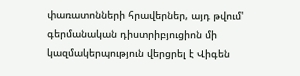փառատոնների հրավերներ, այդ թվում' գերմանական դիստրիբյուցիոն մի կազմակերպություն վերցրել է Վիգեն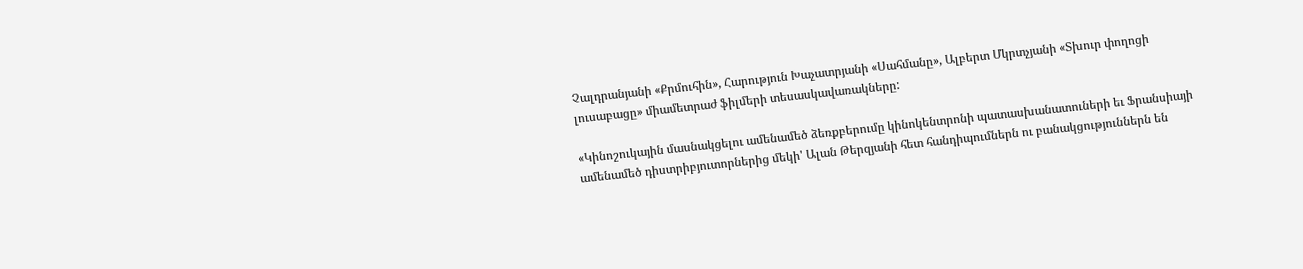Չալդրանյանի «Քրմուհին», Հարություն Խաչատրյանի «Սահմանը», Ալբերտ Մկրտչյանի «Տխուր փողոցի լուսաբացը» միամետրաժ ֆիլմերի տեսասկավառակները:

«Կինոշուկային մասնակցելու ամենամեծ ձեռքբերումը կինոկենտրոնի պատասխանատուների եւ Ֆրանսիայի ամենամեծ դիստրիբյուտորներից մեկի' Ալան Թերզյանի հետ հանդիպումներն ու բանակցություններն են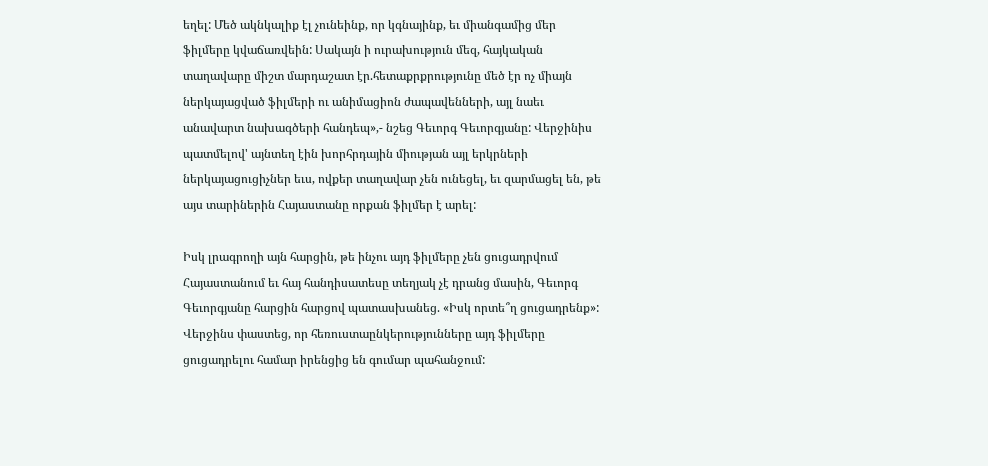եղել: Մեծ ակնկալիք էլ չունեինք, որ կգնայինք, եւ միանգամից մեր ֆիլմերը կվաճառվեին: Սակայն ի ուրախություն մեզ, հայկական տաղավարը միշտ մարդաշատ էր.հետաքրքրությունը մեծ էր ոչ միայն ներկայացված ֆիլմերի ու անիմացիոն ժապավենների, այլ նաեւ անավարտ նախագծերի հանդեպ»,- նշեց Գեւորգ Գեւորգյանը: Վերջինիս պատմելով' այնտեղ էին խորհրդային միության այլ երկրների ներկայացուցիչներ եւս, ովքեր տաղավար չեն ունեցել, եւ զարմացել են, թե այս տարիներին Հայաստանը որքան ֆիլմեր է արել:

Իսկ լրագրողի այն հարցին, թե ինչու այդ ֆիլմերը չեն ցուցադրվում Հայաստանում եւ հայ հանդիսատեսը տեղյակ չէ դրանց մասին, Գեւորգ Գեւորգյանը հարցին հարցով պատասխանեց. «Իսկ որտե՞ղ ցուցադրենք»: Վերջինս փաստեց, որ հեռուստաընկերությունները այդ ֆիլմերը ցուցադրելու համար իրենցից են գումար պահանջում: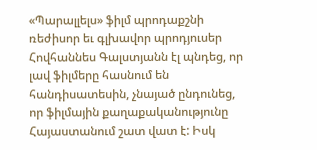«Պարալլելս» ֆիլմ պրոդաքշնի ռեժիսոր եւ գլխավոր պրոդյուսեր Հովհաննես Գալստյանն էլ պնդեց, որ լավ ֆիլմերը հասնում են հանդիսատեսին, չնայած ընդունեց, որ ֆիլմային քաղաքականությունը Հայաստանում շատ վատ է: Իսկ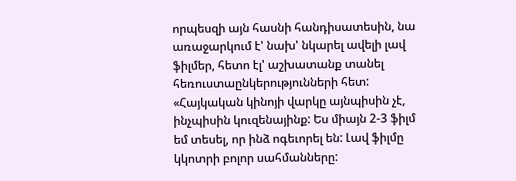որպեսզի այն հասնի հանդիսատեսին, նա առաջարկում է' նախ' նկարել ավելի լավ ֆիլմեր, հետո էլ' աշխատանք տանել հեռուստաընկերությունների հետ: «Հայկական կինոյի վարկը այնպիսին չէ, ինչպիսին կուզենայինք: Ես միայն 2-3 ֆիլմ եմ տեսել, որ ինձ ոգեւորել են: Լավ ֆիլմը կկոտրի բոլոր սահմանները: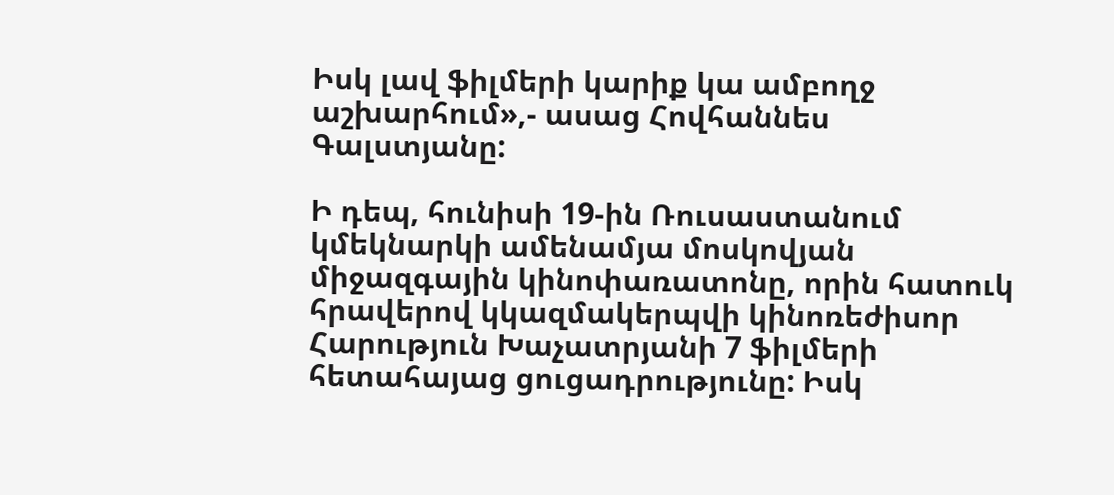Իսկ լավ ֆիլմերի կարիք կա ամբողջ աշխարհում»,- ասաց Հովհաննես Գալստյանը:

Ի դեպ, հունիսի 19-ին Ռուսաստանում կմեկնարկի ամենամյա մոսկովյան միջազգային կինոփառատոնը, որին հատուկ հրավերով կկազմակերպվի կինոռեժիսոր Հարություն Խաչատրյանի 7 ֆիլմերի հետահայաց ցուցադրությունը: Իսկ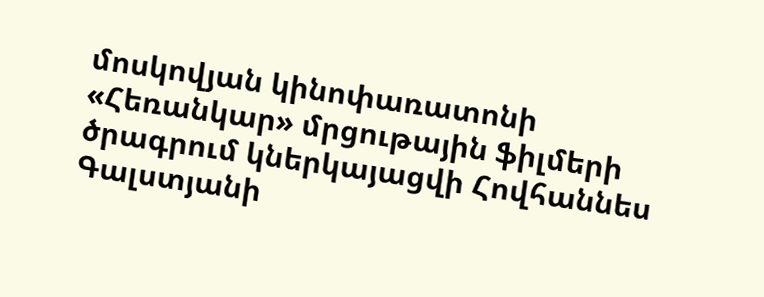մոսկովյան կինոփառատոնի «Հեռանկար» մրցութային ֆիլմերի ծրագրում կներկայացվի Հովհաննես Գալստյանի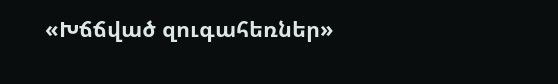«Խճճված զուգահեռներ»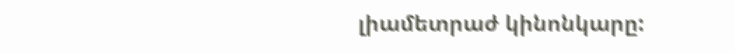լիամետրաժ կինոնկարը: